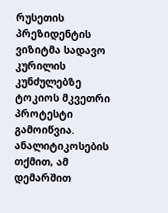რუსეთის პრეზიდენტის ვიზიტმა სადავო კურილის კუნძულებზე ტოკიოს მკვეთრი პროტესტი გამოიწვია. ანალიტიკოსების თქმით, ამ დემარშით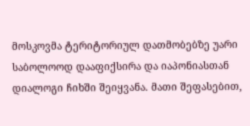მოსკოვმა ტერიტორიულ დათმობებზე უარი საბოლოოდ დააფიქსირა და იაპონიასთან დიალოგი ჩიხში შეიყვანა. მათი შეფასებით,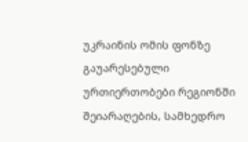უკრაინის ომის ფონზე გაუარესებული ურთიერთობები რეგიონში შეიარაღების, სამხედრო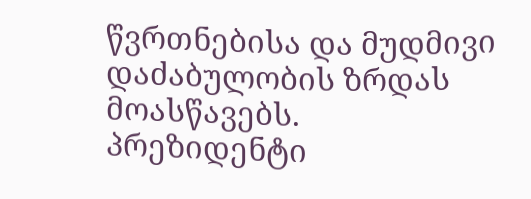წვრთნებისა და მუდმივი დაძაბულობის ზრდას მოასწავებს.
პრეზიდენტი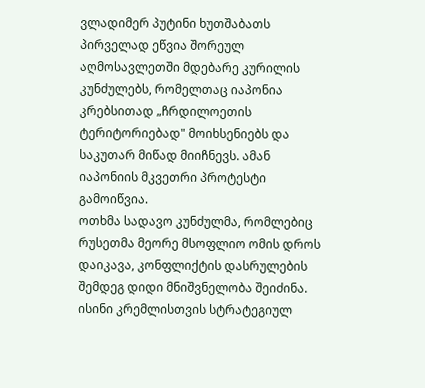ვლადიმერ პუტინი ხუთშაბათს პირველად ეწვია შორეულ აღმოსავლეთში მდებარე კურილის კუნძულებს, რომელთაც იაპონია კრებსითად „ჩრდილოეთის ტერიტორიებად" მოიხსენიებს და საკუთარ მიწად მიიჩნევს. ამან იაპონიის მკვეთრი პროტესტი გამოიწვია.
ოთხმა სადავო კუნძულმა, რომლებიც რუსეთმა მეორე მსოფლიო ომის დროს დაიკავა, კონფლიქტის დასრულების შემდეგ დიდი მნიშვნელობა შეიძინა. ისინი კრემლისთვის სტრატეგიულ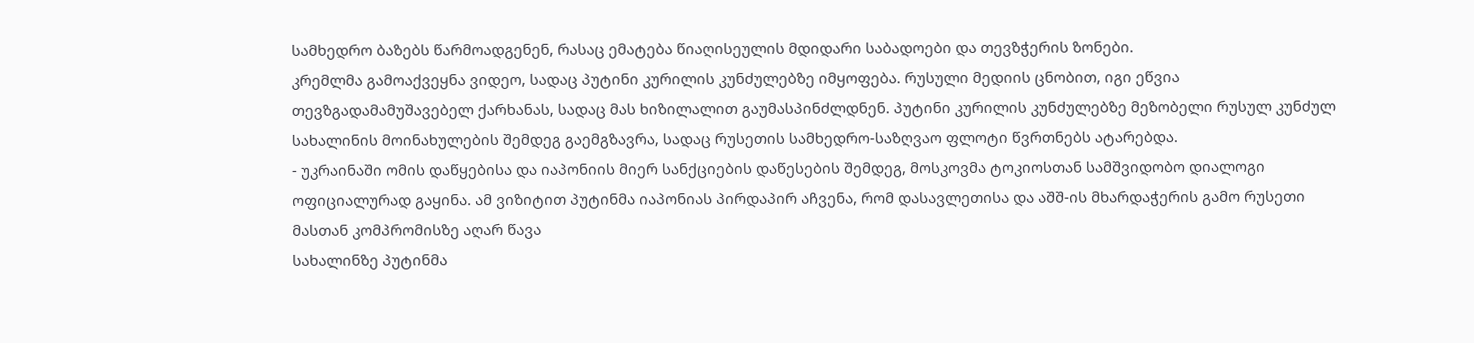სამხედრო ბაზებს წარმოადგენენ, რასაც ემატება წიაღისეულის მდიდარი საბადოები და თევზჭერის ზონები.
კრემლმა გამოაქვეყნა ვიდეო, სადაც პუტინი კურილის კუნძულებზე იმყოფება. რუსული მედიის ცნობით, იგი ეწვია თევზგადამამუშავებელ ქარხანას, სადაც მას ხიზილალით გაუმასპინძლდნენ. პუტინი კურილის კუნძულებზე მეზობელი რუსულ კუნძულ სახალინის მოინახულების შემდეგ გაემგზავრა, სადაც რუსეთის სამხედრო-საზღვაო ფლოტი წვრთნებს ატარებდა.
- უკრაინაში ომის დაწყებისა და იაპონიის მიერ სანქციების დაწესების შემდეგ, მოსკოვმა ტოკიოსთან სამშვიდობო დიალოგი ოფიციალურად გაყინა. ამ ვიზიტით პუტინმა იაპონიას პირდაპირ აჩვენა, რომ დასავლეთისა და აშშ-ის მხარდაჭერის გამო რუსეთი მასთან კომპრომისზე აღარ წავა
სახალინზე პუტინმა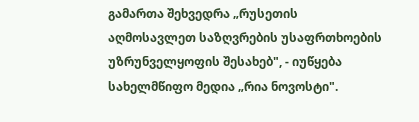გამართა შეხვედრა „რუსეთის აღმოსავლეთ საზღვრების უსაფრთხოების უზრუნველყოფის შესახებ", - იუწყება სახელმწიფო მედია „რია ნოვოსტი".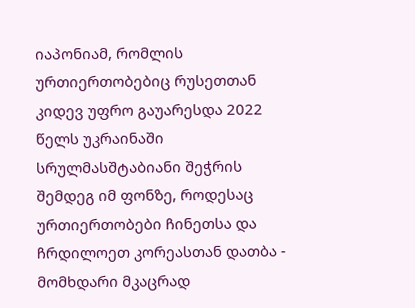იაპონიამ, რომლის ურთიერთობებიც რუსეთთან კიდევ უფრო გაუარესდა 2022 წელს უკრაინაში სრულმასშტაბიანი შეჭრის შემდეგ იმ ფონზე, როდესაც ურთიერთობები ჩინეთსა და ჩრდილოეთ კორეასთან დათბა - მომხდარი მკაცრად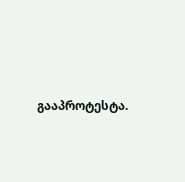გააპროტესტა.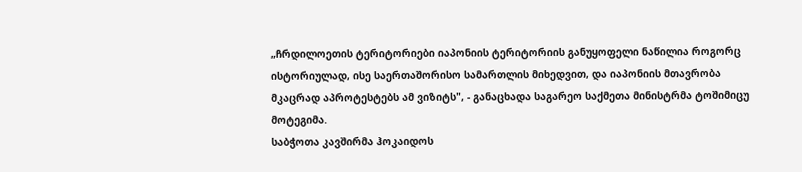„ჩრდილოეთის ტერიტორიები იაპონიის ტერიტორიის განუყოფელი ნაწილია როგორც ისტორიულად, ისე საერთაშორისო სამართლის მიხედვით, და იაპონიის მთავრობა მკაცრად აპროტესტებს ამ ვიზიტს", - განაცხადა საგარეო საქმეთა მინისტრმა ტოშიმიცუ მოტეგიმა.
საბჭოთა კავშირმა ჰოკაიდოს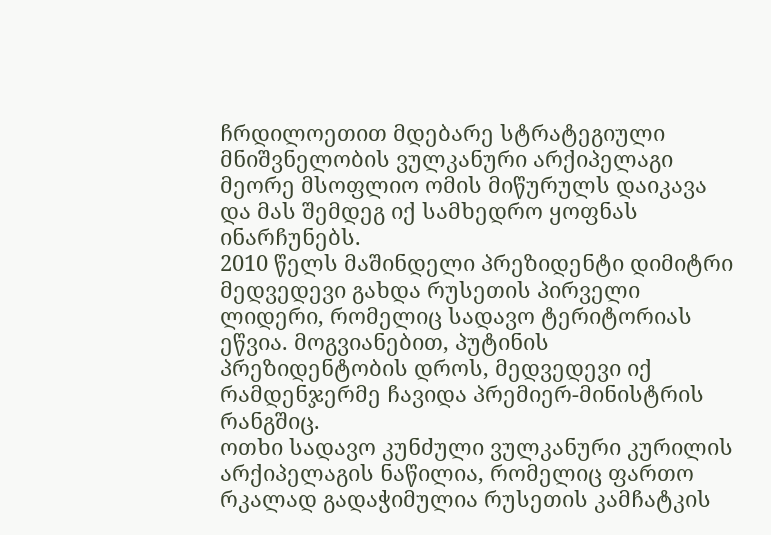ჩრდილოეთით მდებარე სტრატეგიული მნიშვნელობის ვულკანური არქიპელაგი მეორე მსოფლიო ომის მიწურულს დაიკავა და მას შემდეგ იქ სამხედრო ყოფნას ინარჩუნებს.
2010 წელს მაშინდელი პრეზიდენტი დიმიტრი მედვედევი გახდა რუსეთის პირველი ლიდერი, რომელიც სადავო ტერიტორიას ეწვია. მოგვიანებით, პუტინის პრეზიდენტობის დროს, მედვედევი იქ რამდენჯერმე ჩავიდა პრემიერ-მინისტრის რანგშიც.
ოთხი სადავო კუნძული ვულკანური კურილის არქიპელაგის ნაწილია, რომელიც ფართო რკალად გადაჭიმულია რუსეთის კამჩატკის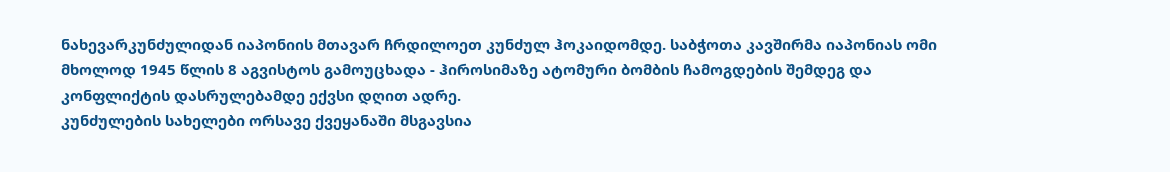ნახევარკუნძულიდან იაპონიის მთავარ ჩრდილოეთ კუნძულ ჰოკაიდომდე. საბჭოთა კავშირმა იაპონიას ომი მხოლოდ 1945 წლის 8 აგვისტოს გამოუცხადა - ჰიროსიმაზე ატომური ბომბის ჩამოგდების შემდეგ და კონფლიქტის დასრულებამდე ექვსი დღით ადრე.
კუნძულების სახელები ორსავე ქვეყანაში მსგავსია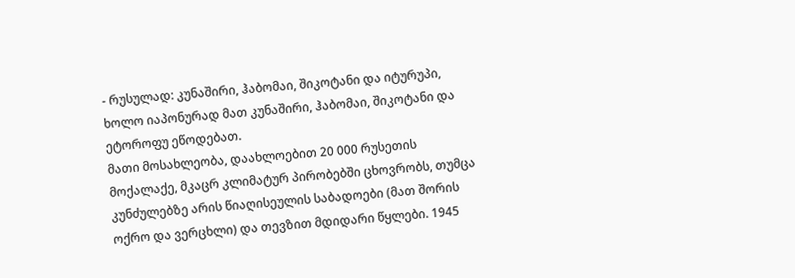- რუსულად: კუნაშირი, ჰაბომაი, შიკოტანი და იტურუპი, ხოლო იაპონურად მათ კუნაშირი, ჰაბომაი, შიკოტანი და ეტოროფუ ეწოდებათ.
მათი მოსახლეობა, დაახლოებით 20 000 რუსეთის მოქალაქე, მკაცრ კლიმატურ პირობებში ცხოვრობს, თუმცა კუნძულებზე არის წიაღისეულის საბადოები (მათ შორის ოქრო და ვერცხლი) და თევზით მდიდარი წყლები. 1945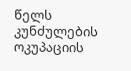წელს კუნძულების ოკუპაციის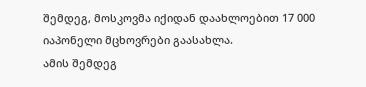შემდეგ, მოსკოვმა იქიდან დაახლოებით 17 000 იაპონელი მცხოვრები გაასახლა.
ამის შემდეგ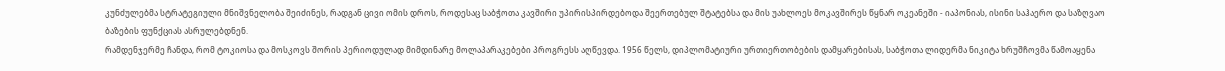კუნძულებმა სტრატეგიული მნიშვნელობა შეიძინეს, რადგან ცივი ომის დროს, როდესაც საბჭოთა კავშირი უპირისპირდებოდა შეერთებულ შტატებსა და მის უახლოეს მოკავშირეს წყნარ ოკეანეში - იაპონიას, ისინი საჰაერო და საზღვაო ბაზების ფუნქციას ასრულებდნენ.
რამდენჯერმე ჩანდა, რომ ტოკიოსა და მოსკოვს შორის პერიოდულად მიმდინარე მოლაპარაკებები პროგრესს აღწევდა. 1956 წელს, დიპლომატიური ურთიერთობების დამყარებისას, საბჭოთა ლიდერმა ნიკიტა ხრუშჩოვმა წამოაყენა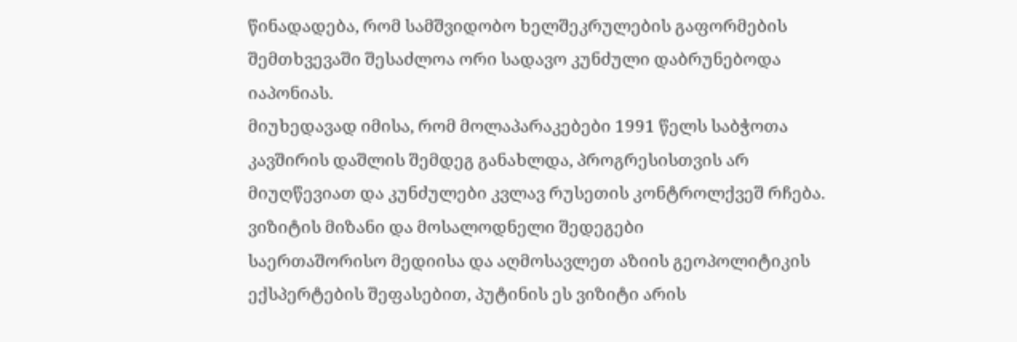წინადადება, რომ სამშვიდობო ხელშეკრულების გაფორმების შემთხვევაში შესაძლოა ორი სადავო კუნძული დაბრუნებოდა იაპონიას.
მიუხედავად იმისა, რომ მოლაპარაკებები 1991 წელს საბჭოთა კავშირის დაშლის შემდეგ განახლდა, პროგრესისთვის არ მიუღწევიათ და კუნძულები კვლავ რუსეთის კონტროლქვეშ რჩება.
ვიზიტის მიზანი და მოსალოდნელი შედეგები
საერთაშორისო მედიისა და აღმოსავლეთ აზიის გეოპოლიტიკის ექსპერტების შეფასებით, პუტინის ეს ვიზიტი არის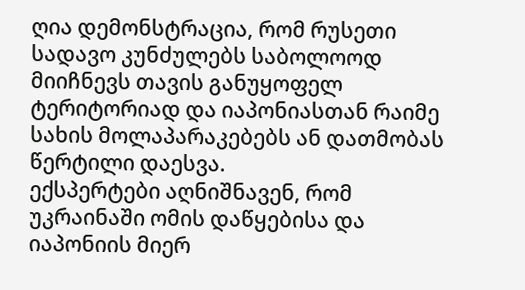ღია დემონსტრაცია, რომ რუსეთი სადავო კუნძულებს საბოლოოდ მიიჩნევს თავის განუყოფელ ტერიტორიად და იაპონიასთან რაიმე სახის მოლაპარაკებებს ან დათმობას წერტილი დაესვა.
ექსპერტები აღნიშნავენ, რომ უკრაინაში ომის დაწყებისა და იაპონიის მიერ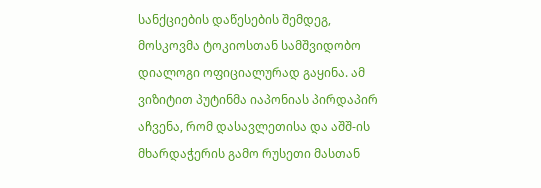სანქციების დაწესების შემდეგ, მოსკოვმა ტოკიოსთან სამშვიდობო დიალოგი ოფიციალურად გაყინა. ამ ვიზიტით პუტინმა იაპონიას პირდაპირ აჩვენა, რომ დასავლეთისა და აშშ-ის მხარდაჭერის გამო რუსეთი მასთან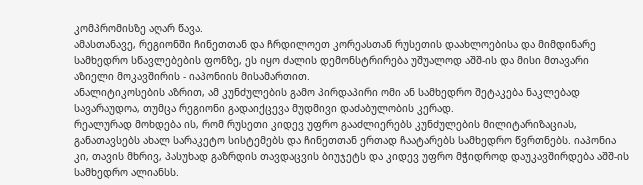კომპრომისზე აღარ წავა.
ამასთანავე, რეგიონში ჩინეთთან და ჩრდილოეთ კორეასთან რუსეთის დაახლოებისა და მიმდინარე სამხედრო სწავლებების ფონზე, ეს იყო ძალის დემონსტრირება უშუალოდ აშშ-ის და მისი მთავარი აზიელი მოკავშირის - იაპონიის მისამართით.
ანალიტიკოსების აზრით, ამ კუნძულების გამო პირდაპირი ომი ან სამხედრო შეტაკება ნაკლებად სავარაუდოა, თუმცა რეგიონი გადაიქცევა მუდმივი დაძაბულობის კერად.
რეალურად მოხდება ის, რომ რუსეთი კიდევ უფრო გააძლიერებს კუნძულების მილიტარიზაციას, განათავსებს ახალ სარაკეტო სისტემებს და ჩინეთთან ერთად ჩაატარებს სამხედრო წვრთნებს. იაპონია კი, თავის მხრივ, პასუხად გაზრდის თავდაცვის ბიუჯეტს და კიდევ უფრო მჭიდროდ დაუკავშირდება აშშ-ის სამხედრო ალიანსს.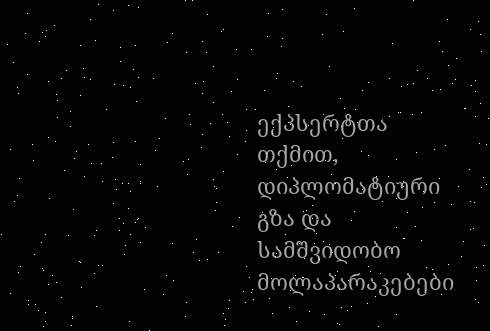ექპსერტთა თქმით, დიპლომატიური გზა და სამშვიდობო მოლაპარაკებები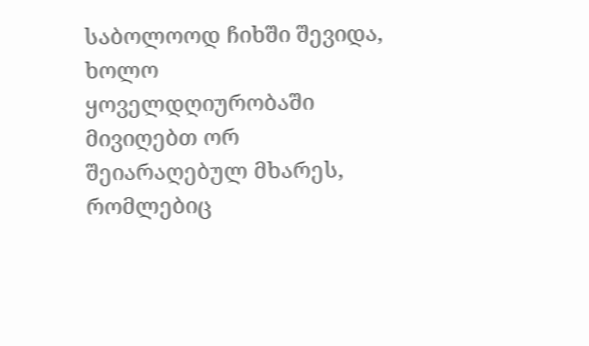საბოლოოდ ჩიხში შევიდა, ხოლო ყოველდღიურობაში მივიღებთ ორ შეიარაღებულ მხარეს, რომლებიც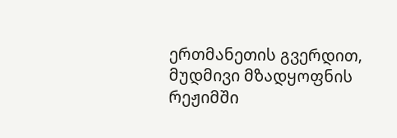ერთმანეთის გვერდით, მუდმივი მზადყოფნის რეჟიმში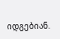იდგებიან.